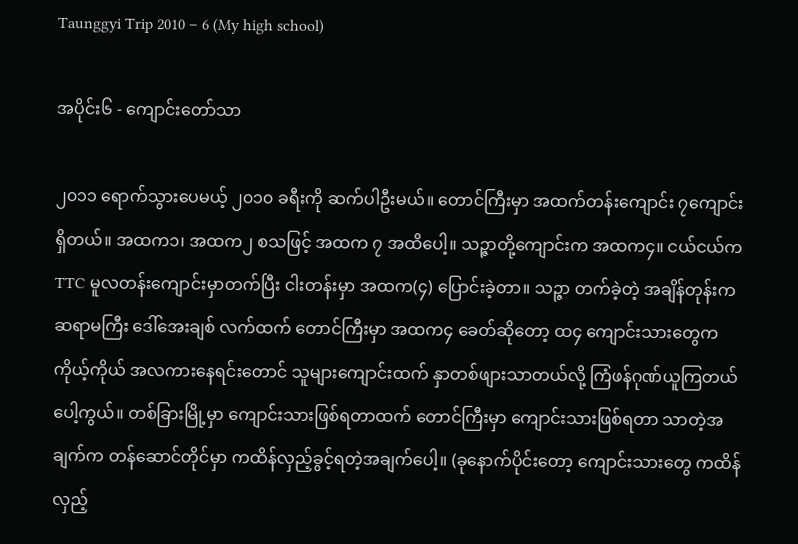Taunggyi Trip 2010 – 6 (My high school)

အပိုင်း၆ - ကျောင်းတော်သာ

၂၀၁၁ ရောက်သွားပေမယ့် ၂၀၁၀ ခရီးကို ဆက်ပါဦးမယ်။ တောင်ကြီးမှာ အထက်တန်းကျောင်း ၇ကျောင်း ရှိတယ်။ အထက၁၊ အထက၂ စသဖြင့် အထက ၇ အထိပေါ့။ သဉ္ဇာတို့ကျောင်းက အထက၄။ ငယ်ငယ်က TTC မူလတန်းကျောင်းမှာတက်ပြီး ငါးတန်းမှာ အထက(၄) ပြောင်းခဲ့တာ။ သဉ္ဇာ တက်ခဲ့တဲ့ အချိန်တုန်းက ဆရာမကြီး ဒေါ်အေးချစ် လက်ထက် တောင်ကြီးမှာ အထက၄ ခေတ်ဆိုတော့ ထ၄ ကျောင်းသားတွေက ကိုယ့်ကိုယ် အလကားနေရင်းတောင် သူများကျောင်းထက် နှာတစ်ဖျားသာတယ်လို့ ကြံဖန်ဂုဏ်ယူကြတယ်ပေါ့ကွယ်။ တစ်ခြားမြို့မှာ ကျောင်းသားဖြစ်ရတာထက် တောင်ကြီးမှာ ကျောင်းသားဖြစ်ရတာ သာတဲ့အချက်က တန်ဆောင်တိုင်မှာ ကထိန်လှည့်ခွင့်ရတဲ့အချက်ပေါ့။ (ခုနောက်ပိုင်းတော့ ကျောင်းသားတွေ ကထိန်လှည့်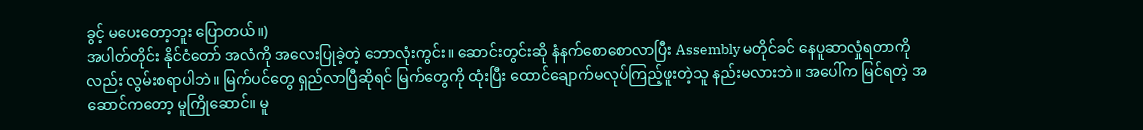ခွင့် မပေးတော့ဘူး ပြောတယ်။)
အပါတ်တိုင်း နိုင်ငံတော် အလံကို အလေးပြုခဲ့တဲ့ ဘောလုံးကွင်း။ ဆောင်းတွင်းဆို နံနက်စောစောလာပြီး Assembly မတိုင်ခင် နေပူဆာလှုံရတာကိုလည်း လွမ်းစရာပါဘဲ။ မြက်ပင်တွေ ရှည်လာပြီဆိုရင် မြက်တွေကို ထုံးပြီး ထောင်ချောက်မလုပ်ကြည့်ဖူးတဲ့သူ နည်းမလားဘဲ။ အပေါ်က မြင်ရတဲ့ အဆောင်ကတော့ မူကြိုဆောင်။ မူ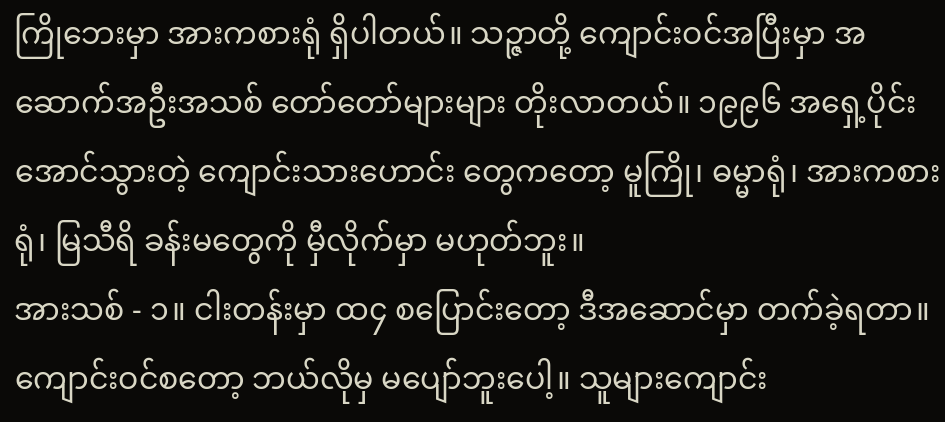ကြိုဘေးမှာ အားကစားရုံ ရှိပါတယ်။ သဉ္ဇာတို့ ကျောင်းဝင်အပြီးမှာ အဆောက်အဦးအသစ် တော်တော်များများ တိုးလာတယ်။ ၁၉၉၆ အရှေ့ပိုင်း အောင်သွားတဲ့ ကျောင်းသားဟောင်း တွေကတော့ မူကြို၊ ဓမ္မာရုံ၊ အားကစားရုံ၊ မြသီရိ ခန်းမတွေကို မှီလိုက်မှာ မဟုတ်ဘူး။
အားသစ် - ၁။ ငါးတန်းမှာ ထ၄ စပြောင်းတော့ ဒီအဆောင်မှာ တက်ခဲ့ရတာ။ ကျောင်းဝင်စတော့ ဘယ်လိုမှ မပျော်ဘူးပေါ့။ သူများကျောင်း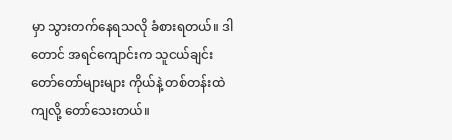မှာ သွားတက်နေရသလို ခံစားရတယ်။ ဒါတောင် အရင်ကျောင်းက သူငယ်ချင်းတော်တော်များများ ကိုယ်နဲ့ တစ်တန်းထဲကျလို့ တော်သေးတယ်။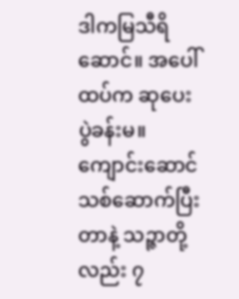ဒါကမြသီရိဆောင်။ အပေါ်ထပ်က ဆုပေးပွဲခန်းမ။ ကျောင်းဆောင်သစ်ဆောက်ပြီးတာနဲ့ သဉ္ဇာတို့လည်း ၇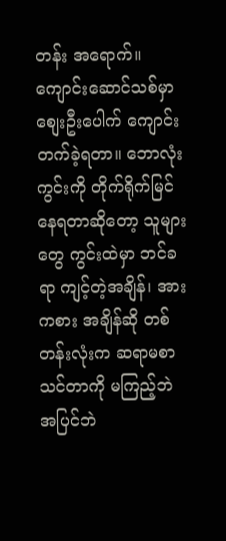တန်း အရောက်။ ကျောင်းဆောင်သစ်မှာ စျေးဦးပေါက် ကျောင်းတက်ခဲ့ရတာ။ ဘောလုံးကွင်းကို တိုက်ရိုက်မြင်နေရတာဆိုတော့ သူများတွေ ကွင်းထဲမှာ ဘင်ခရာ ကျင့်တဲ့အချိန်၊ အားကစား အချိန်ဆို တစ်တန်းလုံးက ဆရာမစာသင်တာကို မကြည့်ဘဲ အပြင်ဘဲ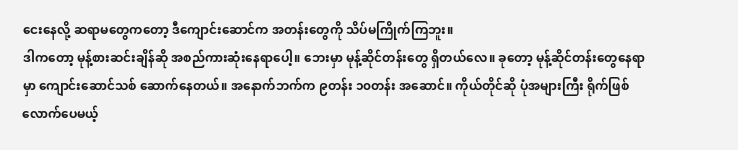ငေးနေလို့ ဆရာမတွေကတော့ ဒီကျောင်းဆောင်က အတန်းတွေကို သိပ်မကြိုက်ကြဘူး။
ဒါကတော့ မုန့်စားဆင်းချိန်ဆို အစည်ကားဆုံးနေရာပေါ့။ ဘေးမှာ မုန့်ဆိုင်တန်းတွေ ရှိတယ်လေ။ ခုတော့ မုန့်ဆိုင်တန်းတွေနေရာမှာ ကျောင်းဆောင်သစ် ဆောက်နေတယ်။ အနောက်ဘက်က ၉တန်း ၁၀တန်း အဆောင်။ ကိုယ်တိုင်ဆို ပုံအများကြီး ရိုက်ဖြစ်လောက်ပေမယ့်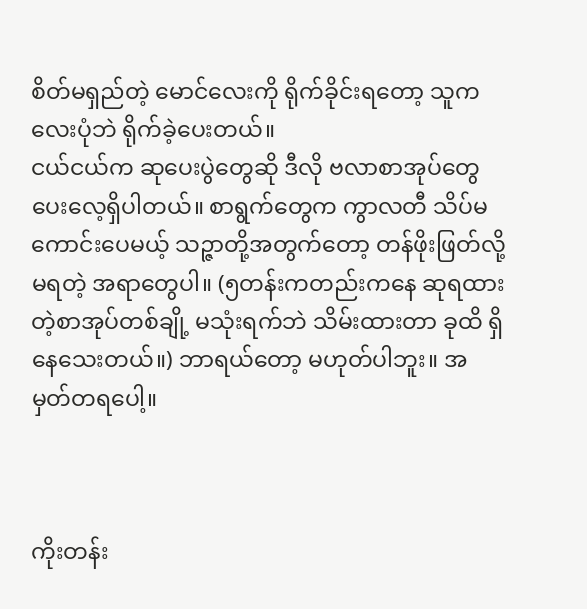စိတ်မရှည်တဲ့ မောင်လေးကို ရိုက်ခိုင်းရတော့ သူက လေးပုံဘဲ ရိုက်ခဲ့ပေးတယ်။
ငယ်ငယ်က ဆုပေးပွဲတွေဆို ဒီလို ဗလာစာအုပ်တွေ ပေးလေ့ရှိပါတယ်။ စာရွက်တွေက ကွာလတီ သိပ်မကောင်းပေမယ့် သဉ္ဇာတို့အတွက်တော့ တန်ဖိုးဖြတ်လို့မရတဲ့ အရာတွေပါ။ (၅တန်းကတည်းကနေ ဆုရထားတဲ့စာအုပ်တစ်ချို့ မသုံးရက်ဘဲ သိမ်းထားတာ ခုထိ ရှိနေသေးတယ်။) ဘာရယ်တော့ မဟုတ်ပါဘူး။ အမှတ်တရပေါ့။



ကိုးတန်း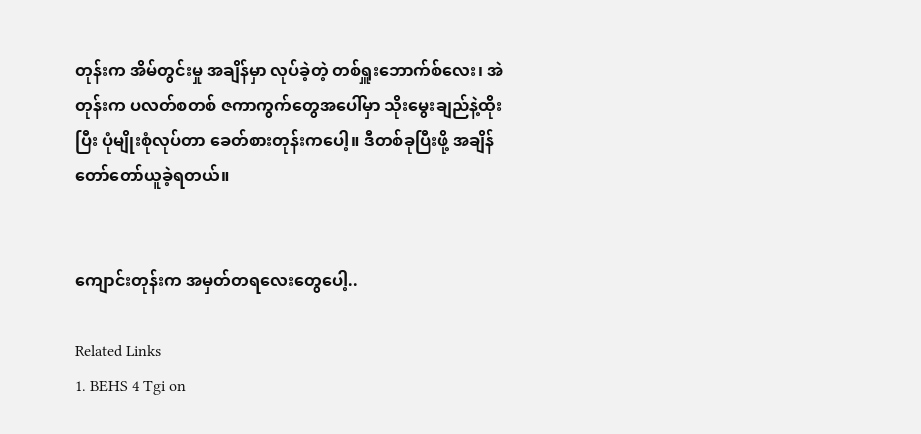တုန်းက အိမ်တွင်းမှု အချိန်မှာ လုပ်ခဲ့တဲ့ တစ်ရှူးဘောက်စ်လေး၊ အဲတုန်းက ပလတ်စတစ် ဇကာကွက်တွေအပေါ်မှာ သိုးမွေးချည်နဲ့ထိုးပြီး ပုံမျိုးစုံလုပ်တာ ခေတ်စားတုန်းကပေါ့။ ဒီတစ်ခုပြီးဖို့ အချိန် တော်တော်ယူခဲ့ရတယ်။


ကျောင်းတုန်းက အမှတ်တရလေးတွေပေါ့..

Related Links
1. BEHS 4 Tgi on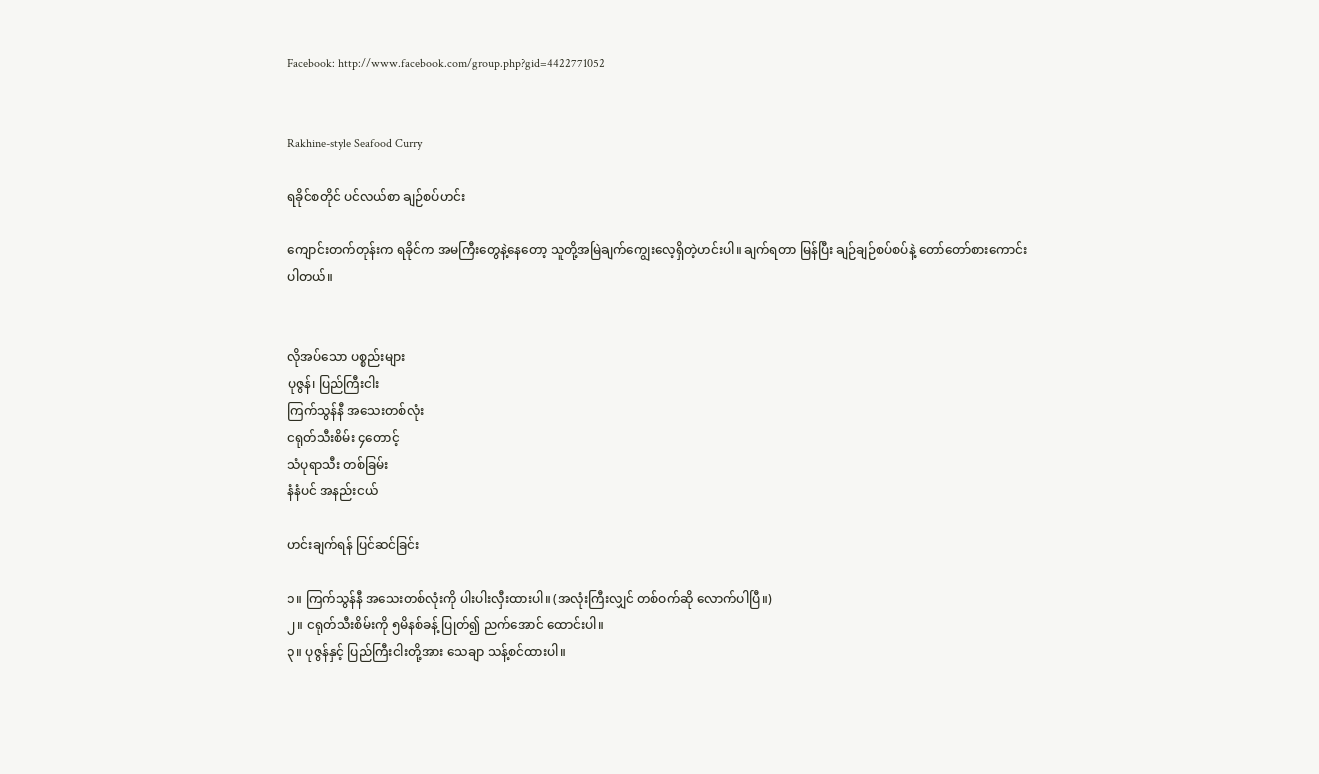Facebook: http://www.facebook.com/group.php?gid=4422771052


Rakhine-style Seafood Curry

ရခိုင်စတိုင် ပင်လယ်စာ ချဉ်စပ်ဟင်း

ကျောင်းတက်တုန်းက ရခိုင်က အမကြီးတွေနဲ့နေတော့ သူတို့အမြဲချက်ကျွေးလေ့ရှိတဲ့ဟင်းပါ။ ချက်ရတာ မြန်ပြီး ချဉ်ချဉ်စပ်စပ်နဲ့ တော်တော်စားကောင်းပါတယ်။


လိုအပ်သော ပစ္စည်းများ
ပုဇွန်၊ ပြည်ကြီးငါး
ကြက်သွန်နီ အသေးတစ်လုံး
ငရုတ်သီးစိမ်း ၄တောင့်
သံပုရာသီး တစ်ခြမ်း
နံနံပင် အနည်းငယ်

ဟင်းချက်ရန် ပြင်ဆင်ခြင်း

၁။ ကြက်သွန်နီ အသေးတစ်လုံးကို ပါးပါးလှီးထားပါ။ (အလုံးကြီးလျှင် တစ်ဝက်ဆို လောက်ပါပြီ။)
၂။ ငရုတ်သီးစိမ်းကို ၅မိနစ်ခန့် ပြုတ်၍ ညက်အောင် ထောင်းပါ။
၃။ ပုဇွန်နှင့် ပြည်ကြီးငါးတို့အား သေချာ သန့်စင်ထားပါ။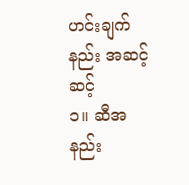ဟင်းချက်နည်း အဆင့်ဆင့်
၁။ ဆီအနည်း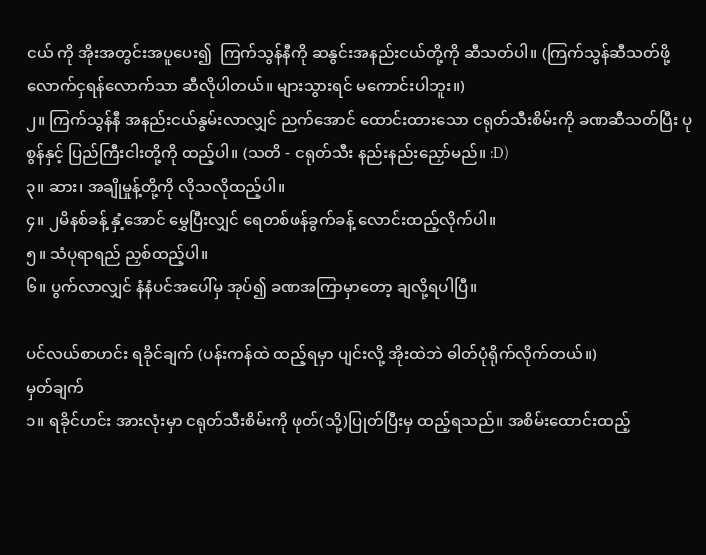ငယ် ကို အိုးအတွင်းအပူပေး၍  ကြက်သွန်နီကို ဆနွင်းအနည်းငယ်တို့ကို ဆီသတ်ပါ။ (ကြက်သွန်ဆီသတ်ဖို့ လောက်ငှရန်လောက်သာ ဆီလိုပါတယ်။ များသွားရင် မကောင်းပါဘူး။)
၂။ ကြက်သွန်နီ အနည်းငယ်နွမ်းလာလျှင် ညက်အောင် ထောင်းထားသော ငရုတ်သီးစိမ်းကို ခဏဆီသတ်ပြီး ပုစွန်နှင့် ပြည်ကြီးငါးတို့ကို ထည့်ပါ။ (သတိ - ငရုတ်သီး နည်းနည်းညှော်မည်။ :D)
၃။ ဆား၊ အချိုမှုန့်တို့ကို လိုသလိုထည့်ပါ။
၄။ ၂မိနစ်ခန့် နှံ့အောင် မွှေပြီးလျှင် ရေတစ်ဖန်ခွက်ခန့် လောင်းထည့်လိုက်ပါ။
၅။ သံပုရာရည် ညှစ်ထည့်ပါ။
၆။ ပွက်လာလျှင် နံနံပင်အပေါ်မှ အုပ်၍ ခဏအကြာမှာတော့ ချလို့ရပါပြီ။

ပင်လယ်စာဟင်း ရခိုင်ချက် (ပန်းကန်ထဲ ထည့်ရမှာ ပျင်းလို့ အိုးထဲဘဲ ဓါတ်ပုံရိုက်လိုက်တယ်။)
မှတ်ချက်
၁။ ရခိုင်ဟင်း အားလုံးမှာ ငရုတ်သီးစိမ်းကို ဖုတ်(သို့)ပြုတ်ပြီးမှ ထည့်ရသည်။ အစိမ်းထောင်းထည့်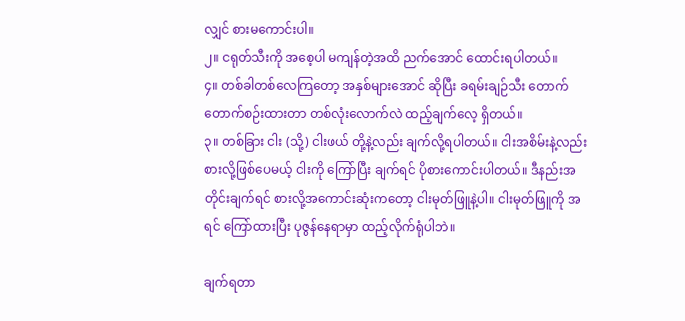လျှင် စားမကောင်းပါ။
၂။ ငရုတ်သီးကို အစေ့ပါ မကျန်တဲ့အထိ ညက်အောင် ထောင်းရပါတယ်။
၄။ တစ်ခါတစ်လေကြတော့ အနှစ်များအောင် ဆိုပြီး ခရမ်းချဉ်သီး တောက်တောက်စဉ်းထားတာ တစ်လုံးလောက်လဲ ထည့်ချက်လေ့ ရှိတယ်။
၃။ တစ်ခြား ငါး (သို့) ငါးဖယ် တို့နဲ့လည်း ချက်လို့ရပါတယ်။ ငါးအစိမ်းနဲ့လည်း စားလို့ဖြစ်ပေမယ့် ငါးကို ကြော်ပြီး ချက်ရင် ပိုစားကောင်းပါတယ်။ ဒီနည်းအတိုင်းချက်ရင် စားလို့အကောင်းဆုံးကတော့ ငါးမုတ်ဖြူနဲ့ပါ။ ငါးမုတ်ဖြူကို အရင် ကြော်ထားပြီး ပုဇွန်နေရာမှာ ထည့်လိုက်ရုံပါဘဲ။

ချက်ရတာ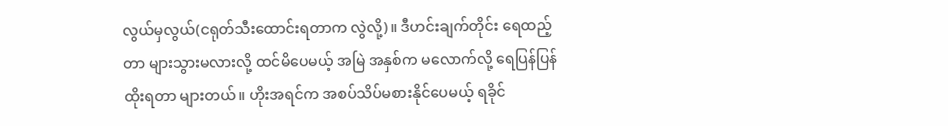လွယ်မှလွယ်(ငရုတ်သီးထောင်းရတာက လွဲလို့)။ ဒီဟင်းချက်တိုင်း ရေထည့်တာ များသွားမလားလို့ ထင်မိပေမယ့် အမြဲ အနှစ်က မလောက်လို့ ရေပြန်ပြန်ထိုးရတာ များတယ်။ ဟိုးအရင်က အစပ်သိပ်မစားနိုင်ပေမယ့် ရခိုင်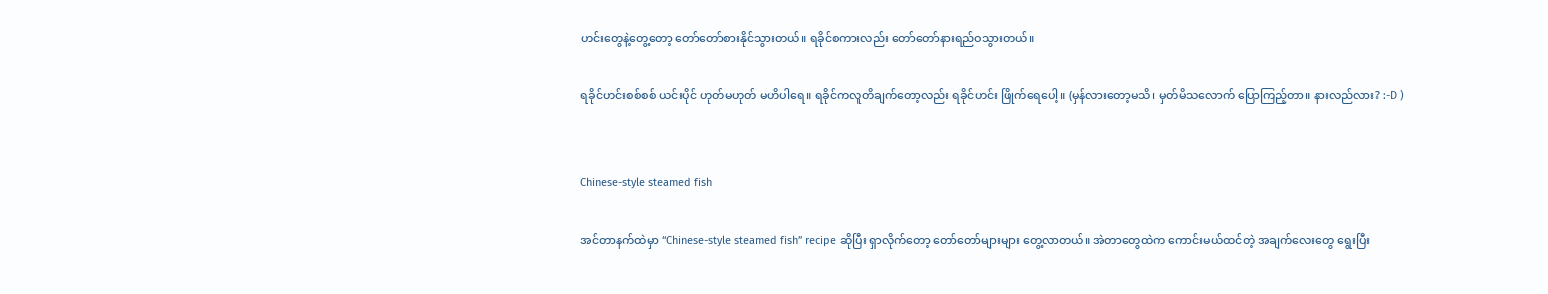ဟင်းတွေနဲ့တွေ့တော့ တော်တော်စားနိုင်သွားတယ်။ ရခိုင်စကားလည်း တော်တော်နားရည်ဝသွားတယ်။

ရခိုင်ဟင်းစစ်စစ် ယင်းပိုင် ဟုတ်မဟုတ် မဟိပါရေ။ ရခိုင်ကလူတိချက်တော့လည်း ရခိုင်ဟင်း ဖြိုက်ရေပေါ့။ (မှန်လားတော့မသိ၊ မှတ်မိသလောက် ပြောကြည့်တာ။ နားလည်လား? :-D )


Chinese-style steamed fish

အင်တာနက်ထဲမှာ “Chinese-style steamed fish” recipe ဆိုပြီး ရှာလိုက်တော့ တော်တော်များများ တွေ့လာတယ်။ အဲတာတွေထဲက ကောင်းမယ်ထင်တဲ့ အချက်လေးတွေ ရွေးပြီး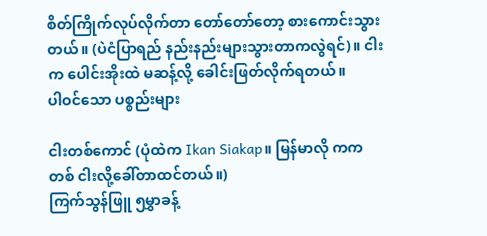စိတ်ကြိုက်လုပ်လိုက်တာ တော်တော်တော့ စားကောင်းသွားတယ်။ (ပဲငံပြာရည် နည်းနည်းများသွားတာကလွဲရင်)။ ငါးက ပေါင်းအိုးထဲ မဆန့်လို့ ခေါင်းဖြတ်လိုက်ရတယ်။
ပါဝင်သော ပစ္စည်းများ

ငါးတစ်ကောင် (ပုံထဲက Ikan Siakap။ မြန်မာလို ကကတစ် ငါးလို့ခေါ်တာထင်တယ်။)
ကြက်သွန်ဖြူ ၅မွှာခန့်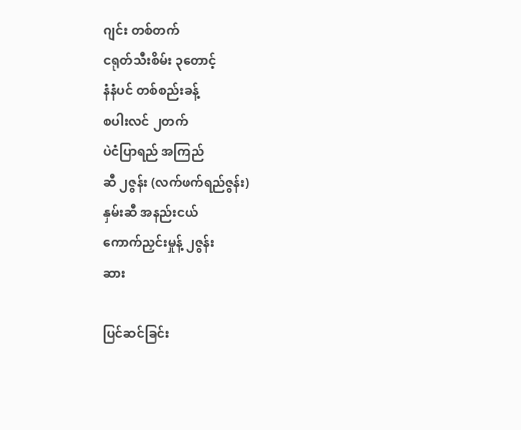ဂျင်း တစ်တက်
ငရုတ်သီးစိမ်း ၃တောင့်
နံနံပင် တစ်စည်းခန့်
စပါးလင် ၂တက်
ပဲငံပြာရည် အကြည်
ဆီ ၂ဇွန်း (လက်ဖက်ရည်ဇွန်း)
နှမ်းဆီ အနည်းငယ်
ကောက်ညှင်းမှုန့် ၂ဇွန်း
ဆား

ပြင်ဆင်ခြင်း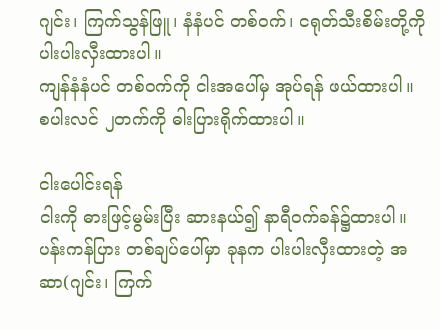ဂျင်း၊ ကြက်သွန်ဖြူ၊ နံနံပင် တစ်ဝက်၊ ငရုတ်သီးစိမ်းတို့ကို ပါးပါးလှီးထားပါ။
ကျန်နံနံပင် တစ်ဝက်ကို ငါးအပေါ်မှ အုပ်ရန် ဖယ်ထားပါ။
စပါးလင် ၂တက်ကို ဓါးပြားရိုက်ထားပါ။

ငါးပေါင်းရန်
ငါးကို ဓားဖြင့်မွမ်းပြီး ဆားနယ်၍ နာရီဝက်ခန်၌ထားပါ။ ပန်းကန်ပြား တစ်ချပ်ပေါ်မှာ ခုနက ပါးပါးလှီးထားတဲ့ အဆာ(ဂျင်း၊ ကြက်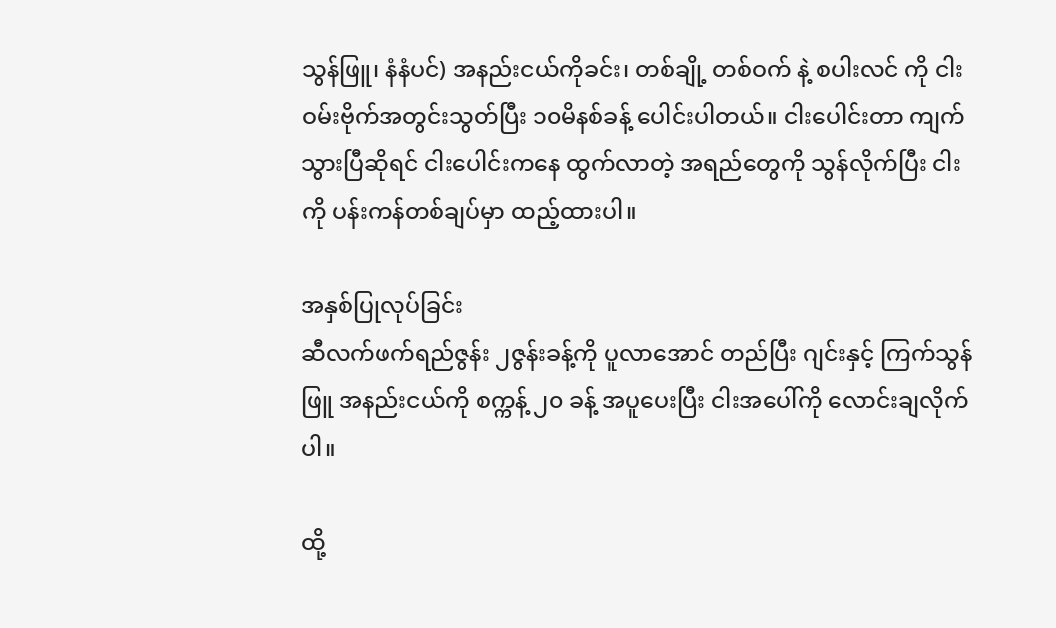သွန်ဖြူ၊ နံနံပင်) အနည်းငယ်ကိုခင်း၊ တစ်ချို့ တစ်ဝက် နဲ့ စပါးလင် ကို ငါးဝမ်းဗိုက်အတွင်းသွတ်ပြီး ၁၀မိနစ်ခန့် ပေါင်းပါတယ်။ ငါးပေါင်းတာ ကျက်သွားပြီဆိုရင် ငါးပေါင်းကနေ ထွက်လာတဲ့ အရည်တွေကို သွန်လိုက်ပြီး ငါးကို ပန်းကန်တစ်ချပ်မှာ ထည့်ထားပါ။

အနှစ်ပြုလုပ်ခြင်း
ဆီလက်ဖက်ရည်ဇွန်း ၂ဇွန်းခန့်ကို ပူလာအောင် တည်ပြီး ဂျင်းနှင့် ကြက်သွန်ဖြူ အနည်းငယ်ကို စက္ကန့် ၂၀ ခန့် အပူပေးပြီး ငါးအပေါ်ကို လောင်းချလိုက်ပါ။

ထို့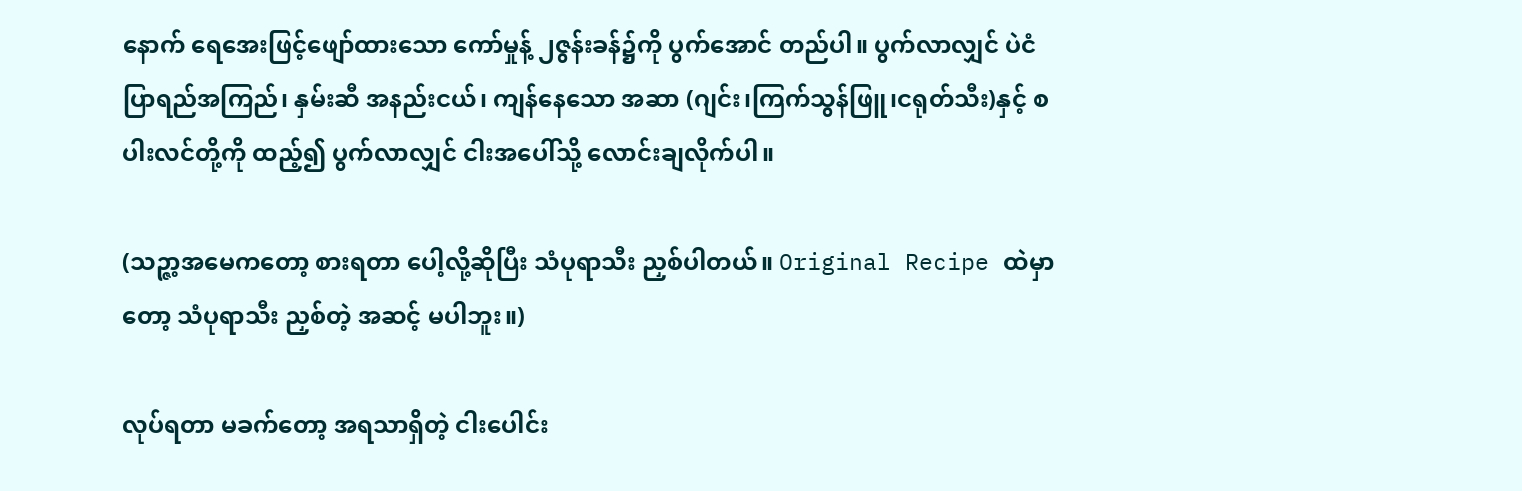နောက် ရေအေးဖြင့်ဖျော်ထားသော ကော်မှုန့် ၂ဇွန်းခန်၌ကို ပွက်အောင် တည်ပါ။ ပွက်လာလျှင် ပဲငံပြာရည်အကြည်၊ နှမ်းဆီ အနည်းငယ်၊ ကျန်နေသော အဆာ (ဂျင်း၊ကြက်သွန်ဖြူ၊ငရုတ်သီး)နှင့် စပါးလင်တို့ကို ထည့်၍ ပွက်လာလျှင် ငါးအပေါ်သို့ လောင်းချလိုက်ပါ။

(သဉ္ဇာ့အမေကတော့ စားရတာ ပေါ့လို့ဆိုပြီး သံပုရာသီး ညှစ်ပါတယ်။ Original Recipe ထဲမှာတော့ သံပုရာသီး ညှစ်တဲ့ အဆင့် မပါဘူး။)

လုပ်ရတာ မခက်တော့ အရသာရှိတဲ့ ငါးပေါင်း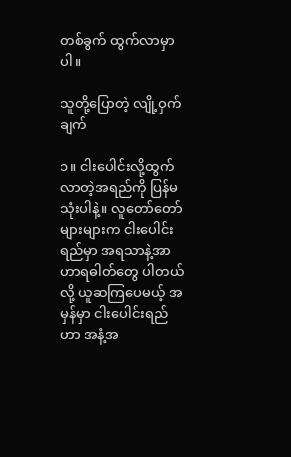တစ်ခွက် ထွက်လာမှာပါ။

သူတို့ပြောတဲ့ လျို့ဝှက်ချက်

၁။ ငါးပေါင်းလို့ထွက်လာတဲ့အရည်ကို ပြန်မသုံးပါနဲ့။ လူတော်တော်များများက ငါးပေါင်းရည်မှာ အရသာနဲ့အာဟာရဓါတ်တွေ ပါတယ်လို့ ယူဆကြပေမယ့် အမှန်မှာ ငါးပေါင်းရည်ဟာ အနံ့အ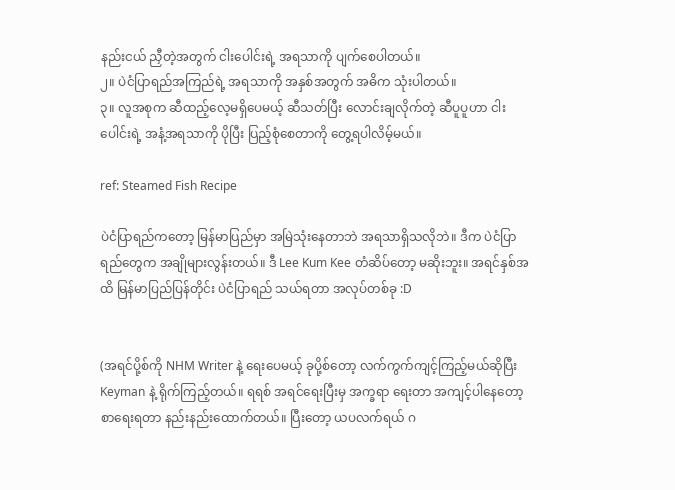နည်းငယ် ညှီတဲ့အတွက် ငါးပေါင်းရဲ့ အရသာကို ပျက်စေပါတယ်။
၂။ ပဲငံပြာရည်အကြည်ရဲ့ အရသာကို အနှစ်အတွက် အဓိက သုံးပါတယ်။
၃။ လူအစုက ဆီထည့်လေ့မရှိပေမယ့် ဆီသတ်ပြီး လောင်းချလိုက်တဲ့ ဆီပူပူဟာ ငါးပေါင်းရဲ့ အနံ့အရသာကို ပိုပြီး ပြည့်စုံစေတာကို တွေ့ရပါလိမ့်မယ်။

ref: Steamed Fish Recipe

ပဲငံပြာရည်ကတော့ မြန်မာပြည်မှာ အမြဲသုံးနေတာဘဲ အရသာရှိသလိုဘဲ။ ဒီက ပဲငံပြာရည်တွေက အချိုများလွန်းတယ်။ ဒီ Lee Kum Kee တံဆိပ်တော့ မဆိုးဘူး။ အရင်နှစ်အထိ မြန်မာပြည်ပြန်တိုင်း ပဲငံပြာရည် သယ်ရတာ အလုပ်တစ်ခု :D


(အရင်ပို့စ်ကို NHM Writer နဲ့ ရေးပေမယ့် ခုပို့စ်တော့ လက်ကွက်ကျင့်ကြည့်မယ်ဆိုပြီး Keyman နဲ့ ရိုက်ကြည့်တယ်။ ရရစ် အရင်ရေးပြီးမှ အက္ခရာ ရေးတာ အကျင့်ပါနေတော့ စာရေးရတာ နည်းနည်းထောက်တယ်။ ပြီးတော့ ယပလက်ရယ် ဂ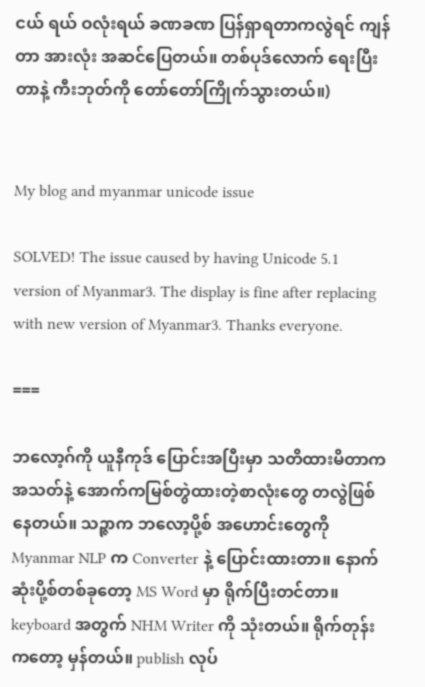ငယ် ရယ် ဝလုံးရယ် ခဏခဏ ပြန်ရှာရတာကလွဲရင် ကျန်တာ အားလုံး အဆင်ပြေတယ်။ တစ်ပုဒ်လောက် ရေးပြီးတာနဲ့ ကီးဘုတ်ကို တော်တော်ကြိုက်သွားတယ်။)


My blog and myanmar unicode issue

SOLVED! The issue caused by having Unicode 5.1 version of Myanmar3. The display is fine after replacing with new version of Myanmar3. Thanks everyone.

===

ဘလော့ဂ်ကို ယူနီကုဒ် ပြောင်းအပြီးမှာ သတိထားမိတာက အသတ်နဲ့ အောက်ကမြစ်တွဲထားတဲ့စာလုံးတွေ တလွဲဖြစ်နေတယ်။ သဉ္ဇာက ဘလော့ပို့စ် အဟောင်းတွေကို Myanmar NLP က Converter နဲ့ ပြောင်းထားတာ။ နောက်ဆုံးပို့စ်တစ်ခုတော့ MS Word မှာ ရိုက်ပြီးတင်တာ။ keyboard အတွက် NHM Writer ကို သုံးတယ်။ ရိုက်တုန်းကတော့ မှန်တယ်။ publish လုပ်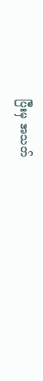ပြီးမှ အသတ်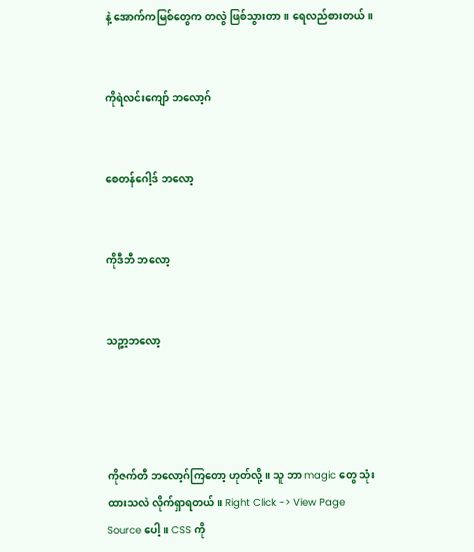နဲ့ အောက်ကမြစ်တွေက တလွဲ ဖြစ်သွားတာ။ ရေလည်စားတယ်။


ကိုရဲလင်းကျော် ဘလော့ဂ်


စေတန်ဂေါ့ဒ် ဘလော့


ကိုဒီဘီ ဘလော့


သဉ္ဇာ့ဘလော့




ကိုဇက်တီ ဘလော့ဂ်ကြတော့ ဟုတ်လို့။ သူ ဘာ magic တွေ သုံးထားသလဲ လိုက်ရှာရတယ်။ Right Click -> View Page Source ပေါ့။ CSS ကို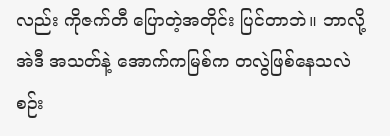လည်း ကိုဇက်တီ ပြောတဲ့အတိုင်း ပြင်တာဘဲ။ ဘာလို့ အဲဒီ အသတ်နဲ့ အောက်ကမြစ်က တလွဲဖြစ်နေသလဲ စဉ်း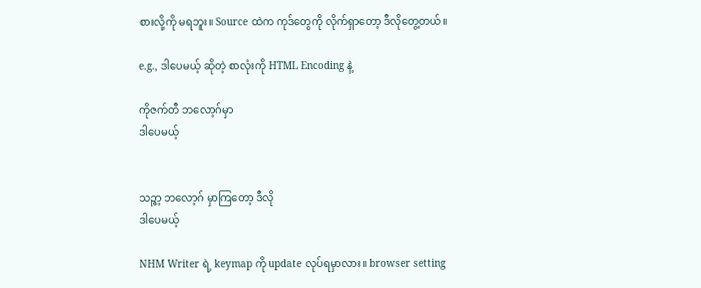စားလို့ကို မရဘူး။ Source ထဲက ကုဒ်တွေကို လိုက်ရှာတော့ ဒီလိုတွေ့တယ်။

e.g., ဒါပေမယ့် ဆိုတဲ့ စာလုံးကို HTML Encoding နဲ့

ကိုဇက်တီ ဘလော့ဂ်မှာ
ဒါပေမယ့်


သဉ္ဇာ့ ဘလော့ဂ် မှာကြတော့ ဒီလို
ဒါပေမယ့်

NHM Writer ရဲ့ keymap ကို update လုပ်ရမှာလား။ browser setting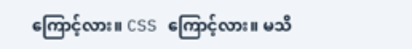ကြောင့်လား။ CSS ကြောင့်လား။ မသိ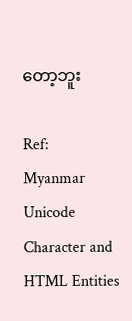တော့ဘူး

Ref:
Myanmar Unicode Character and HTML Entities